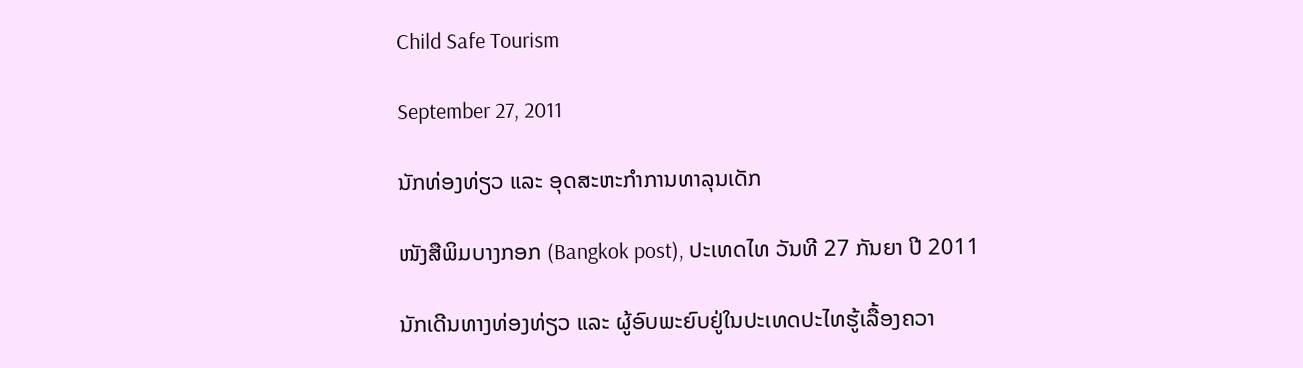Child Safe Tourism

September 27, 2011

ນັກທ່ອງທ່ຽວ ແລະ ອຸດສະຫະກຳການທາລຸນເດັກ

ໜັງສືພິມບາງກອກ (Bangkok post), ປະເທດໄທ ວັນທີ 27 ກັນຍາ ປີ 2011

ນັກເດີນທາງທ່ອງທ່ຽວ ແລະ ຜູ້ອົບພະຍົບຢູ່ໃນປະເທດປະໄທຮູ້ເລື້ອງຄວາ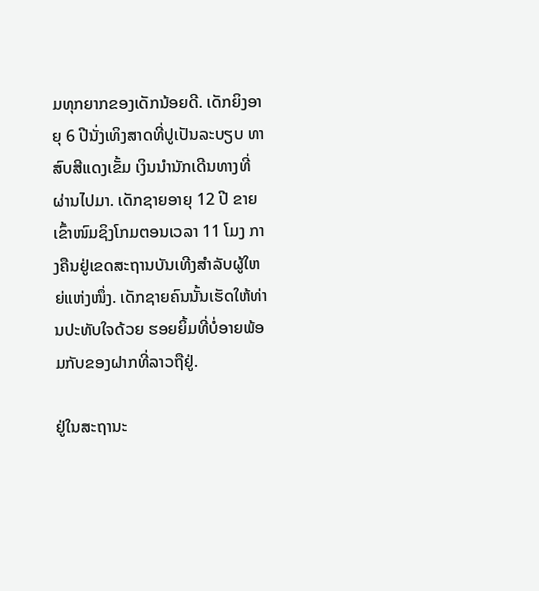ມທຸກຍາກຂອງເດັກນ້ອຍດີ. ເດັກຍິງອາຍຸ 6 ປີນັ່ງເທິງສາດທີ່ປູເປັນລະບຽບ ທາສົບສີແດງເຂັ້ມ ເງິນນຳນັກເດີນທາງທີ່ຜ່ານໄປມາ. ເດັກຊາຍອາຍຸ 12 ປີ ຂາຍເຂົ້າໜົມຊິງໂກມຕອນເວລາ 11 ໂມງ ກາງຄືນຢູ່ເຂດສະຖານບັນເທີງສຳລັບຜູ້ໃຫຍ່ແຫ່ງໜຶ່ງ. ເດັກຊາຍຄົນນັ້ນເຮັດໃຫ້ທ່ານປະທັບໃຈດ້ວຍ ຮອຍຍິ້ມທີ່ບໍ່ອາຍພ້ອມກັບຂອງຝາກທີ່ລາວຖືຢູ່.

ຢູ່ໃນສະຖານະ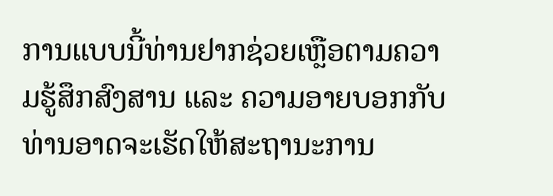ການແບບນີ້ທ່ານຢາກຊ່ວຍເຫຼືອຕາມຄວາມຮູ້ສຶກສົງສານ ແລະ ຄວາມອາຍບອກກັບ ທ່ານອາດຈະເຮັດໃຫ້ສະຖານະການ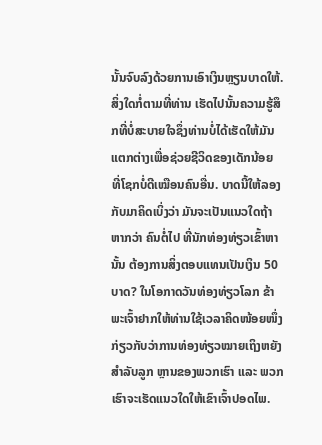ນັ້ນຈົບລົງດ້ວຍການເອົາເງິນຫຼຽນບາດໃຫ້. ສິ່ງໃດກໍ່ຕາມທີ່ທ່ານ ເຮັດໄປນັ້ນຄວາມຮູ້ສຶກທີ່ບໍ່ສະບາຍໃຈຊຶ່ງທ່ານບໍ່ໄດ້ເຮັດໃຫ້ມັນແຕກຕ່າງເພື່ອຊ່ວຍຊີວິດຂອງເດັກນ້ອຍ ທີ່ໂຊກບໍ່ດີເໝືອນຄົນອື່ນ. ບາດນີ້ໃຫ້ລອງກັບມາຄິດເບິ່ງວ່າ ມັນຈະເປັນແນວໃດຖ້າຫາກວ່າ ຄົນຕໍ່ໄປ ທີ່ນັກທ່ອງທ່ຽວເຂົ້າຫານັ້ນ ຕ້ອງການສິ່ງຕອບແທນເປັນເງິນ 50 ບາດ? ໃນໂອກາດວັນທ່ອງທ່ຽວໂລກ ຂ້າພະເຈົ້າຢາກໃຫ້ທ່ານໃຊ້ເວລາຄິດໜ້ອຍໜຶ່ງກ່ຽວກັບວ່າການທ່ອງທ່ຽວໝາຍເຖິງຫຍັງສຳລັບລູກ ຫຼານຂອງພວກເຮົາ ແລະ ພວກເຮົາຈະເຮັດແນວໃດໃຫ້ເຂົາເຈົ້າປອດໄພ.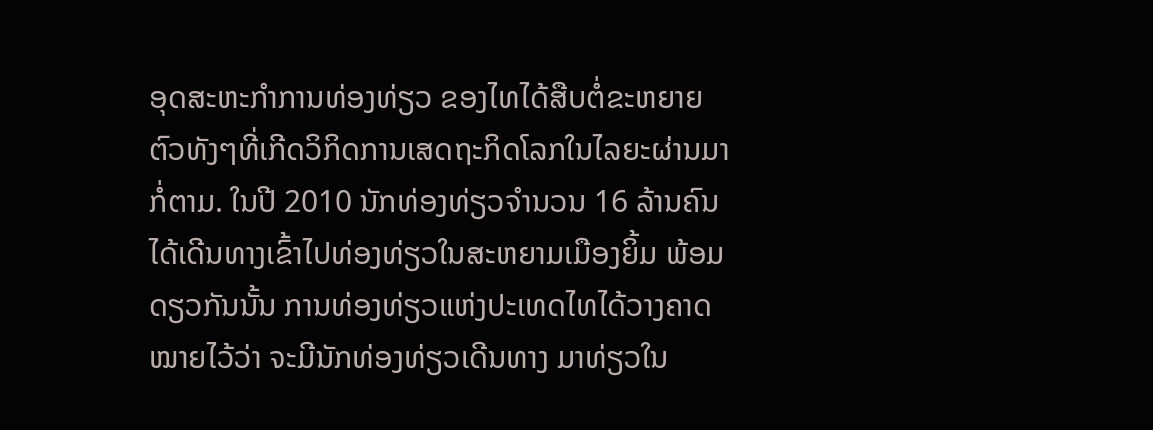ອຸດສະຫະກຳການທ່ອງທ່ຽວ ຂອງໄທໄດ້ສືບຕໍ່ຂະຫຍາຍຕົວທັງໆທີ່ເກີດວິກິດການເສດຖະກິດໂລກໃນໄລຍະຜ່ານມາກໍ່ຕາມ. ໃນປີ 2010 ນັກທ່ອງທ່ຽວຈໍານວນ 16 ລ້ານຄົນໄດ້ເດີນທາງເຂົ້າໄປທ່ອງທ່ຽວໃນສະຫຍາມເມືອງຍິ້ມ ພ້ອມດຽວກັນນັ້ນ ການທ່ອງທ່ຽວແຫ່ງປະເທດໄທໄດ້ວາງຄາດໝາຍໄວ້ວ່າ ຈະມີນັກທ່ອງທ່ຽວເດີນທາງ ມາທ່ຽວໃນ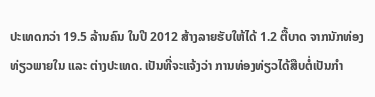ປະເທດກວ່າ 19.5 ລ້ານຄົນ ໃນປີ 2012 ສ້າງລາຍຮັບໃຫ້ໄດ້ 1.2 ຕື້ບາດ ຈາກນັກທ່ອງທ່ຽວພາຍໃນ ແລະ ຕ່າງປະເທດ. ເປັນທີ່ຈະແຈ້ງວ່າ ການທ່ອງທ່ຽວໄດ້ສືບຕໍ່ເປັນກຳ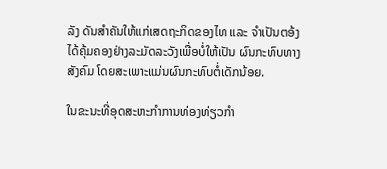ລັງ ດັນສຳຄັນໃຫ້ແກ່ເສດຖະກິດຂອງໄທ ແລະ ຈຳເປັນຕອ້ງໄດ້ຄຸ້ມຄອງຢ່າງລະມັດລະວັງເພື່ອບໍ່ໃຫ້ເປັນ ຜົນກະທົບທາງສັງຄົມ ໂດຍສະເພາະແມ່ນຜົນກະທົບຕໍ່ເດັກນ້ອຍ.

ໃນຂະນະທີ່ອຸດສະຫະກຳການທ່ອງທ່ຽວກຳ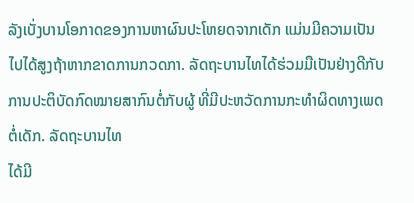ລັງເບັ່ງບານໂອກາດຂອງການຫາຜົນປະໂຫຍດຈາກເດັກ ແມ່ນມີຄວາມເປັນໄປໄດ້ສູງຖ້າຫາກຂາດການກວດກາ. ລັດຖະບານໄທໄດ້ຮ່ວມມືເປັນຢ່າງດີກັບ ການປະຕິບັດກົດໝາຍສາກົນຕໍ່ກັບຜູ້ ທີ່ມີປະຫວັດການກະທຳຜິດທາງເພດຕໍ່ເດັກ. ລັດຖະບານໄທ
ໄດ້ມີ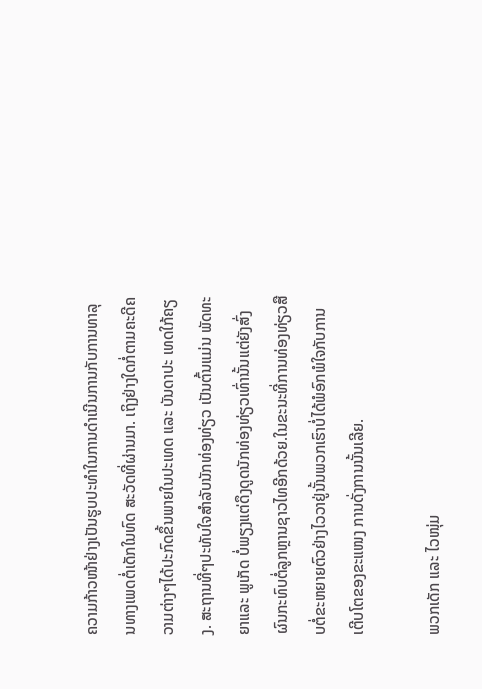ຄວາມກ້າວໜ້າຢ່າງເປັນຮູບປະທຳໃນການດຳເນີນການກັບການທາລຸນທາງເພດຕໍ່ເດັກໃນທົດ ສະວັດທີ່ຜ່ານມາ. ເຖິງຢ່າງໃດກໍ່ຕາມຄະດີຄວາມຕ່າງໆໄດ້ປະກົດຂຶ້ນພາຍໃນປະເທດ ແລະ ບັນດາປະ ເທດໃກ້ຄຽງ. ສະຖານທີ່ໆປະທັບໃຈສຳລັບນັກທ່ອງທ່ຽວ ເປັນຕົ້ນແມ່ນ ພັດທະຍາແລະ ພູເກັດ ບໍ່ພຽງແຕ່ດຶງດູດນັກທ່ອງທ່ຽວເທົ່ານັ້ນແຕ່ຍັງສົ່ງຜົນກະທົບຕໍ່ລູກຫຼານຊາວໄທອີກດ້ວຍ.ໃນຂະນະທີ່ການທ່ອງທ່ຽວສືບຕໍ່ຂະຫຍາຍຕົວຢ່າງໄວວາຢູ່ນັ້ນພວກເຮົາບໍ່ໄດ້ພໍອົກພໍໃຈກັບການເຕີບໂຕຂອງຂະແໜງ ການດັ່ງການນັ້ນເລີຍ.

ພວກເດັກ ແລະ ໄວໜຸ່ມ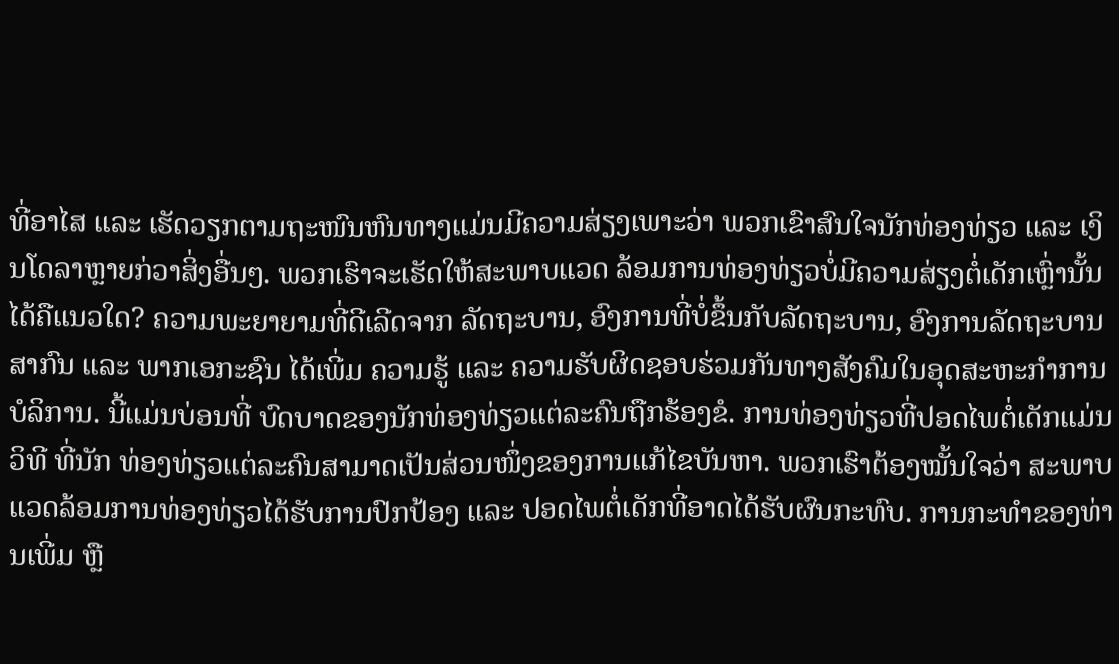ທີ່ອາໄສ ແລະ ເຮັດວຽກຕາມຖະໜົນຫົນທາງແມ່ນມີຄວາມສ່ຽງເພາະວ່າ ພວກເຂົາສົນໃຈນັກທ່ອງທ່ຽວ ແລະ ເງິນໂດລາຫຼາຍກ່ວາສິ່ງອື່ນໆ. ພວກເຮົາຈະເຮັດໃຫ້ສະພາບແວດ ລ້ອມການທ່ອງທ່ຽວບໍ່ມີຄວາມສ່ຽງຕໍ່ເດັກເຫຼົ່ານັ້ນໄດ້ຄືແນວໃດ? ຄວາມພະຍາຍາມທີ່ດີເລີດຈາກ ລັດຖະບານ, ອົງການທີ່ບໍ່ຂຶ້ນກັບລັດຖະບານ, ອົງການລັດຖະບານສາກົນ ແລະ ພາກເອກະຊົນ ໄດ້ເພີ່ມ ຄວາມຮູ້ ແລະ ຄວາມຮັບຜິດຊອບຮ່ວມກັນທາງສັງຄົມໃນອຸດສະຫະກຳການບໍລິການ. ນີ້ແມ່ນບ່ອນທີ່ ບົດບາດຂອງນັກທ່ອງທ່ຽວແຕ່ລະຄົນຖືກຮ້ອງຂໍ. ການທ່ອງທ່ຽວທີ່ປອດໄພຕໍ່ເດັກແມ່ນວິທີ ທີ່ນັກ ທ່ອງທ່ຽວແຕ່ລະຄົນສາມາດເປັນສ່ວນໜຶ່ງຂອງການແກ້ໄຂບັນຫາ. ພວກເຮົາຕ້ອງໝັ້ນໃຈວ່າ ສະພາບ
ແວດລ້ອມການທ່ອງທ່ຽວໄດ້ຮັບການປົກປ້ອງ ແລະ ປອດໄພຕໍ່ເດັກທີ່ອາດໄດ້ຮັບຜົນກະທົບ. ການກະທຳຂອງທ່ານເພີ່ມ ຫຼື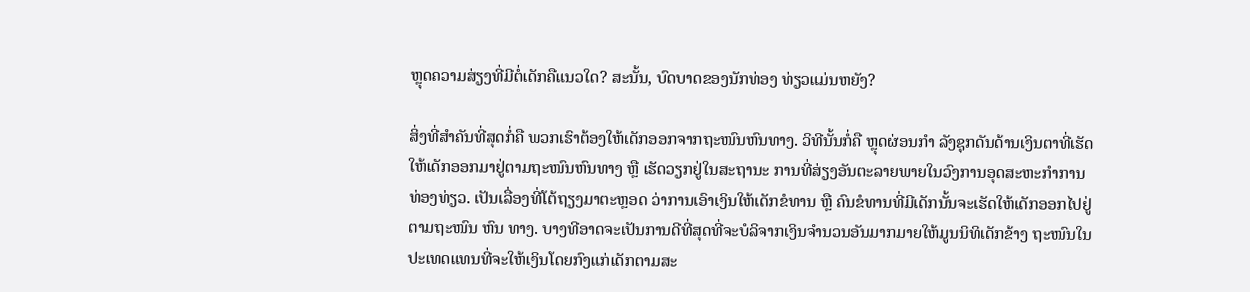ຫຼຸດຄວາມສ່ຽງທີ່ມີຕໍ່ເດັກຄືແນວໃດ? ສະນັ້ນ, ບົດບາດຂອງນັກທ່ອງ ທ່ຽວແມ່ນຫຍັງ?

ສິ່ງທີ່ສຳຄັນທີ່ສຸດກໍ່ຄື ພວກເຮົາຕ້ອງໃຫ້ເດັກອອກຈາກຖະໜົນຫົນທາງ. ວິທີນັ້ນກໍ່ຄື ຫຼຸດຜ່ອນກຳ ລັງຊຸກດັນດ້ານເງິນຕາທີ່ເຮັດໃຫ້ເດັກອອກມາຢູ່ຕາມຖະໜົນຫົນທາງ ຫຼື ເຮັດວຽກຢູ່ໃນສະຖານະ ການທີ່ສ່ຽງອັນຕະລາຍພາຍໃນວົງການອຸດສະຫະກຳການທ່ອງທ່ຽວ. ເປັນເລື່ອງທີ່ໂຕ້ຖຽງມາຕະຫຼອດ ວ່າການເອົາເງິນໃຫ້ເດັກຂໍທານ ຫຼື ຄົນຂໍທານທີ່ມີເດັກນັ້ນຈະເຮັດໃຫ້ເດັກອອກໄປຢູ່ຕາມຖະໜົນ ຫົນ ທາງ. ບາງທີອາດຈະເປັນການດີທີ່ສຸດທີ່ຈະບໍລິຈາກເງິນຈຳນວນອັນມາກມາຍໃຫ້ມູນນິທິເດັກຂ້າງ ຖະໜົນໃນປະເທດແທນທີ່ຈະໃຫ້ເງິນໂດຍກົງແກ່ເດັກຕາມສະ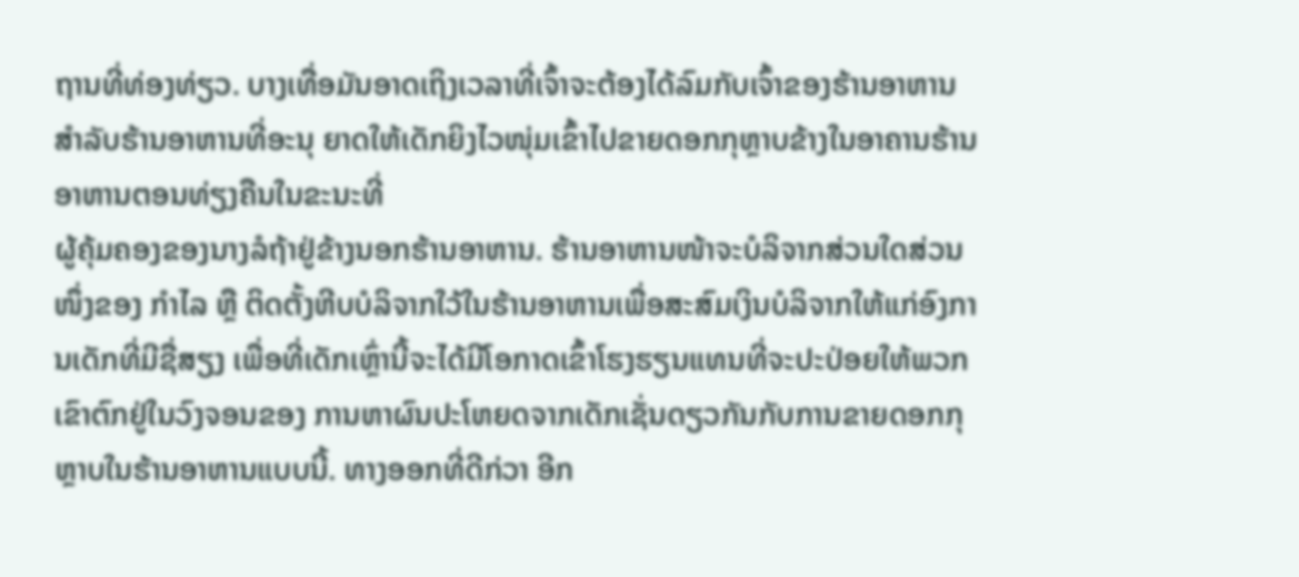ຖານທີ່ທ່ອງທ່ຽວ. ບາງເທື່ອມັນອາດເຖິງເວລາທີ່ເຈົ້າຈະຕ້ອງໄດ້ລົມກັບເຈົ້າຂອງຮ້ານອາຫານ ສຳລັບຮ້ານອາຫານທີ່ອະນຸ ຍາດໃຫ້ເດັກຍິງໄວໜຸ່ມເຂົ້າໄປຂາຍດອກກຸຫຼາບຂ້າງໃນອາຄານຮ້ານອາຫານຕອນທ່ຽງຄືນໃນຂະນະທີ່
ຜູ້ຄຸ້ມຄອງຂອງນາງລໍຖ້າຢູ່ຂ້າງນອກຮ້ານອາຫານ. ຮ້ານອາຫານໜ້າຈະບໍລິຈາກສ່ວນໃດສ່ວນໜຶ່ງຂອງ ກຳໄລ ຫຼື ຕິດຕັ້ງຫີບບໍລິຈາກໃວ້ໃນຮ້ານອາຫານເພື່ອສະສົມເງິນບໍລິຈາກໃຫ້ແກ່ອົງການເດັກທີ່ມີຊື່ສຽງ ເພື່ອທີ່ເດັກເຫຼົ່ານີ້ຈະໄດ້ມີໂອກາດເຂົ້າໂຮງຮຽນແທນທີ່ຈະປະປ່ອຍໃຫ້ພວກເຂົາຕົກຢູ່ໃນວົງຈອນຂອງ ການຫາຜົນປະໂຫຍດຈາກເດັກເຊັ່ນດຽວກັນກັບການຂາຍດອກກຸຫຼາບໃນຮ້ານອາຫານແບບນີ້. ທາງອອກທີ່ດີກ່ວາ ອີກ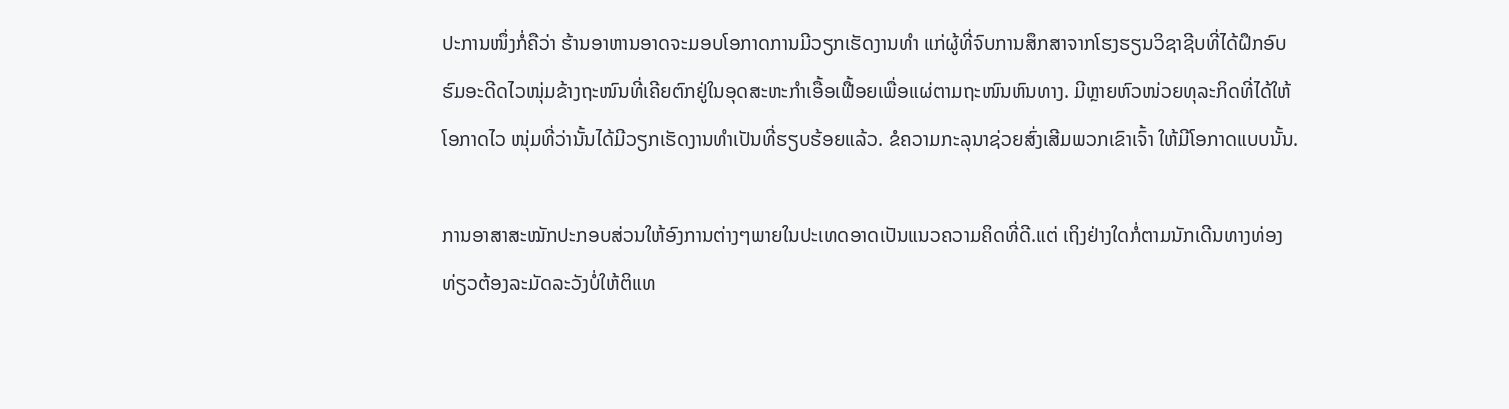ປະການໜຶ່ງກໍ່ຄືວ່າ ຮ້ານອາຫານອາດຈະມອບໂອກາດການມີວຽກເຮັດງານທຳ ແກ່ຜູ້ທີ່ຈົບການສຶກສາຈາກໂຮງຮຽນວິຊາຊີບທີ່ໄດ້ຝຶກອົບຮົມອະດີດໄວໜຸ່ມຂ້າງຖະໜົນທີ່ເຄີຍຕົກຢູ່ໃນອຸດສະຫະກຳເອື້ອເຟື້ອຍເພື່ອແຜ່ຕາມຖະໜົນຫົນທາງ. ມີຫຼາຍຫົວໜ່ວຍທຸລະກິດທີ່ໄດ້ໃຫ້ໂອກາດໄວ ໜຸ່ມທີ່ວ່ານັ້ນໄດ້ມີວຽກເຮັດງານທຳເປັນທີ່ຮຽບຮ້ອຍແລ້ວ. ຂໍຄວາມກະລຸນາຊ່ວຍສົ່ງເສີມພວກເຂົາເຈົ້າ ໃຫ້ມີໂອກາດແບບນັ້ນ.

ການອາສາສະໝັກປະກອບສ່ວນໃຫ້ອົງການຕ່າງໆພາຍໃນປະເທດອາດເປັນແນວຄວາມຄິດທີ່ດີ.ແຕ່ ເຖິງຢ່າງໃດກໍ່ຕາມນັກເດີນທາງທ່ອງທ່ຽວຕ້ອງລະມັດລະວັງບໍ່ໃຫ້ຕິແທ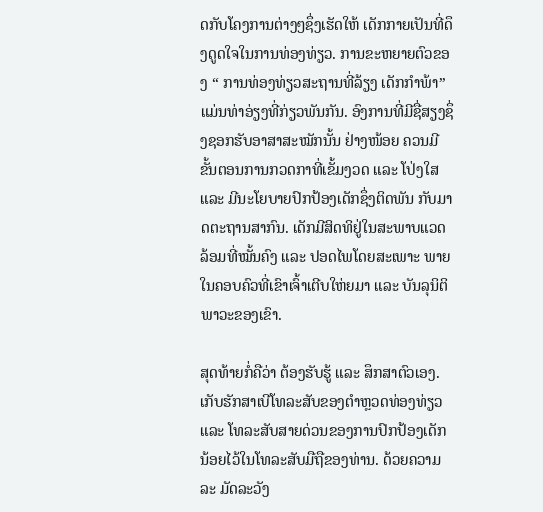ດກັບໂຄງການຕ່າງໆຊຶ່ງເຮັດໃຫ້ ເດັກກາຍເປັນທີ່ດຶງດູດໃຈໃນການທ່ອງທ່ຽວ. ການຂະຫຍາຍຕົວຂອງ “ ການທ່ອງທ່ຽວສະຖານທີ່ລ້ຽງ ເດັກກຳພ້າ” ແມ່ນທ່າອ່ຽງທີ່ກ່ຽວພັນກັນ. ອົງການທີ່ມີຊື່ສຽງຊຶ່ງຊອກຮັບອາສາສະໝັກນັ້ນ ຢ່າງໜ້ອຍ ຄວນມີຂັ້ນຕອນການກວດກາທີ່ເຂັ້ມງວດ ແລະ ໂປ່ງໃສ ແລະ ມີນະໂຍບາຍປົກປ້ອງເດັກຊຶ່ງຕິດພັນ ກັບມາດຕະຖານສາກົນ. ເດັກມີສິດທິຢູ່ໃນສະພາບແວດລ້ອມທີ່ໝັ້ນຄົງ ແລະ ປອດໄພໂດຍສະເພາະ ພາຍໃນຄອບຄົວທີ່ເຂົາເຈົ້າເຕີບໃຫ່ຍມາ ແລະ ບັນລຸນິຕິພາວະຂອງເຂົາ.

ສຸດທ້າຍກໍ່ຄືວ່າ ຕ້ອງຮັບຮູ້ ແລະ ສຶກສາຕົວເອງ. ເກັບຮັກສາເບີໂທລະສັບຂອງຕຳຫຼວດທ່ອງທ່ຽວ ແລະ ໂທລະສັບສາຍດ່ວນຂອງການປົກປ້ອງເດັກນ້ອຍໄວ້ໃນໂທລະສັບມືຖືຂອງທ່ານ. ດ້ວຍຄວາມລະ ມັດລະວັງ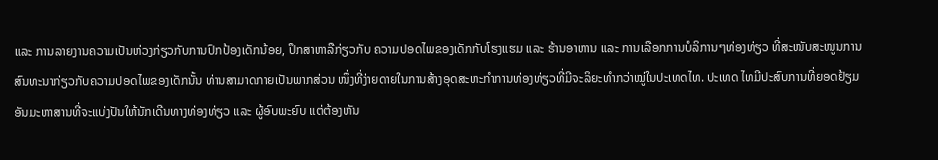ແລະ ການລາຍງານຄວາມເປັນຫ່ວງກ່ຽວກັບການປົກປ້ອງເດັກນ້ອຍ, ປຶກສາຫາລືກ່ຽວກັບ ຄວາມປອດໄພຂອງເດັກກັບໂຮງແຮມ ແລະ ຮ້ານອາຫານ ແລະ ການເລືອກການບໍລິການໆທ່ອງທ່ຽວ ທີ່ສະໜັບສະໜູນການສົນທະນາກ່ຽວກັບຄວາມປອດໄພຂອງເດັກນັ້ນ ທ່ານສາມາດກາຍເປັນພາກສ່ວນ ໜຶ່ງທີ່ງ່າຍດາຍໃນການສ້າງອຸດສະຫະກຳການທ່ອງທ່ຽວທີ່ມີຈະລິຍະທຳກວ່າໝູ່ໃນປະເທດໄທ. ປະເທດ ໄທມີປະສົບການທີ່ຍອດຢ້ຽມອັນມະຫາສານທີ່ຈະແບ່ງປັນໃຫ້ນັກເດີນທາງທ່ອງທ່ຽວ ແລະ ຜູ້ອົບພະຍົບ ແຕ່ຕ້ອງຫັນ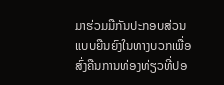ມາຮ່ວມມືກັນປະກອບສ່ວນແບບຍືນຍົງໃນທາງບວກເພື່ອສົ່ງຄືນການທ່ອງທ່ຽວທີ່ປອ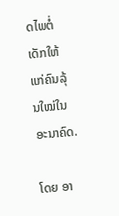ດໄພຕໍ່ ເດັກໃຫ້ແກ່ຄົນລຸ້ນໃໝ່ໃນອະນາຄົດ.

ໂດຍ ອາ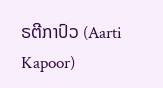ຣຕີກາປົວ (Aarti Kapoor)